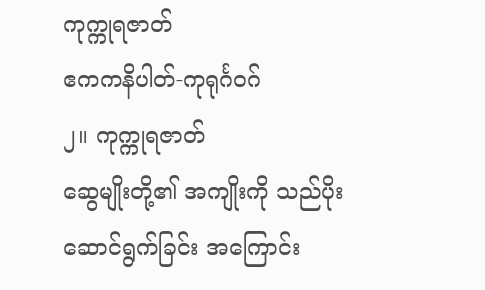ကုက္ကုရဇာတ်
ဧကကနိပါတ်-ကုရုင်္ဂဝဂ်
၂။ ကုက္ကုရဇာတ်
ဆွေမျိုးတို့၏ အကျိုးကို သည်ပိုးဆောင်ရွက်ခြင်း အကြောင်း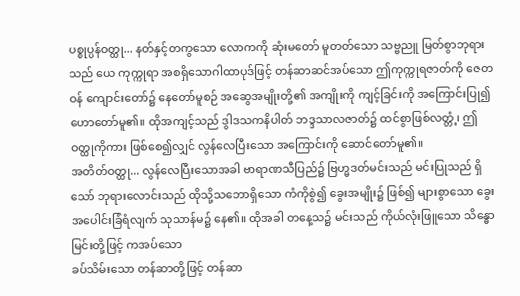ပစ္စုပ္ပန်ဝတ္ထု... နတ်နှင့်တကွသော လောကကို ဆုံးမတော် မူတတ်သော သဗ္ဗညူ မြတ်စွာဘုရားသည် ယေ ကုက္ကုရာ အစရှိသောဂါထာပုဒ်ဖြင့် တန်ဆာဆင်အပ်သော ဤကုက္ကုရဇာတ်ကို ဇေတဝန် ကျောင်းတော်၌ နေတော်မူစဉ် အဆွေအမျိုးတို့၏ အကျိုးကို ကျင့်ခြင်းကို အကြောင်းပြု၍ ဟောတော်မူ၏။ ထိုအကျင့်သည် ဒွါဒသကနိပါတ် ဘဒ္ဒသာလဇာတ်၌ ထင်စွာဖြစ်လတ္တံ့၊ ဤဝတ္ထုကိုကား ဖြစ်စေ၍လျှင် လွန်လေပြီးသော အကြောင်းကို ဆောင်တော်မူ၏။
အတိတ်ဝတ္ထု... လွန်လေပြီးသောအခါ ဗာရာဏသီပြည်၌ ဗြဟ္မဒတ်မင်းသည် မင်းပြုသည် ရှိသော် ဘုရားလောင်းသည် ထိုသို့သဘောရှိသော ကံကိုစွဲ၍ ခွေးအမျိုး၌ ဖြစ်၍ များစွာသော ခွေးအပေါင်းခြံရံလျက် သုသာန်မ၌ နေ၏။ ထိုအခါ တနေ့သ၌ မင်းသည် ကိုယ်လုံးဖြူသော သိန္ဓောမြင်းတို့ဖြင့် ကအပ်သော
ခပ်သိမ်းသော တန်ဆာတို့ဖြင့် တန်ဆာ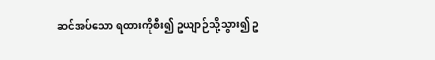ဆင်အပ်သော ရထားကိုစီး၍ ဥယျာဉ်သို့သွား၍ ဥ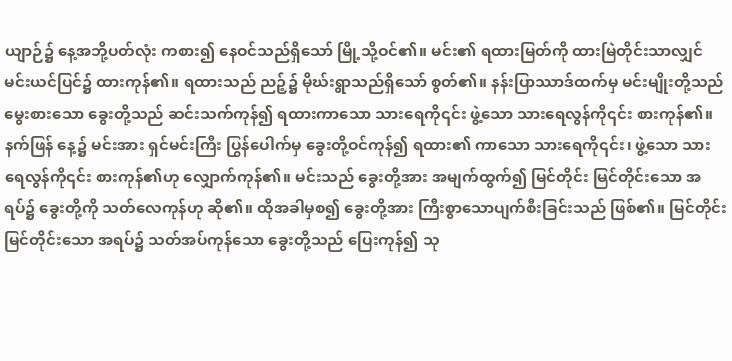ယျာဉ်၌ နေ့အဘို့ပတ်လုံး ကစား၍ နေဝင်သည်ရှိသော် မြို့သို့ဝင်၏။ မင်း၏ ရထားမြတ်ကို ထားမြဲတိုင်းသာလျှင် မင်းယင်ပြင်၌ ထားကုန်၏။ ရထားသည် ညဉ့်၌ မိုဃ်းရွာသည်ရှိသော် စွတ်၏။ နန်းပြာဿာဒ်ထက်မှ မင်းမျိုးတို့သည် မွေးစားသော ခွေးတို့သည် ဆင်းသက်ကုန်၍ ရထားကာသော သားရေကို၎င်း ဖွဲ့သော သားရေလွန်ကို၎င်း စားကုန်၏။ နက်ဖြန် နေ့၌ မင်းအား ရှင်မင်းကြီး ပြွန်ပေါက်မှ ခွေးတို့ဝင်ကုန်၍ ရထား၏ ကာသော သားရေကို၎င်း၊ ဖွဲ့သော သားရေလွန်ကို၎င်း စားကုန်၏ဟု လျှောက်ကုန်၏။ မင်းသည် ခွေးတို့အား အမျက်ထွက်၍ မြင်တိုင်း မြင်တိုင်းသော အရပ်၌ ခွေးတို့ကို သတ်လေကုန်ဟု ဆို၏။ ထိုအခါမှစ၍ ခွေးတို့အား ကြီးစွာသောပျက်စီးခြင်းသည် ဖြစ်၏။ မြင်တိုင်း မြင်တိုင်းသော အရပ်၌ သတ်အပ်ကုန်သော ခွေးတို့သည် ပြေးကုန်၍ သု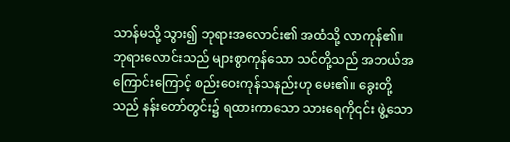သာန်မသို့ သွား၍ ဘုရားအလောင်း၏ အထံသို့ လာကုန်၏။
ဘုရားလောင်းသည် များစွာကုန်သော သင်တို့သည် အဘယ်အကြောင်းကြောင့် စည်းဝေးကုန်သနည်းဟု မေး၏။ ခွေးတို့သည် နန်းတော်တွင်း၌ ရထားကာသော သားရေကို၎င်း ဖွဲ့သော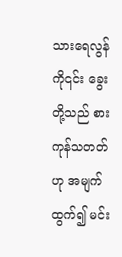သားရေလွန်ကို၎င်း ခွေးတို့သည် စားကုန်သတတ်ဟု အမျက်ထွက်၍ မင်း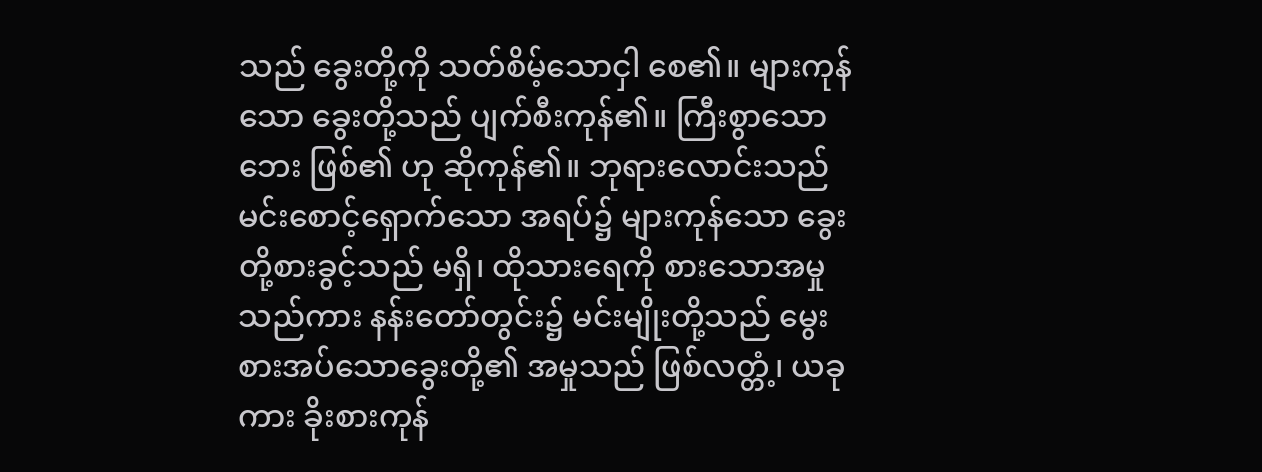သည် ခွေးတို့ကို သတ်စိမ့်သောငှါ စေ၏။ များကုန်သော ခွေးတို့သည် ပျက်စီးကုန်၏။ ကြီးစွာသောဘေး ဖြစ်၏ ဟု ဆိုကုန်၏။ ဘုရားလောင်းသည် မင်းစောင့်ရှောက်သော အရပ်၌ များကုန်သော ခွေးတို့စားခွင့်သည် မရှိ၊ ထိုသားရေကို စားသောအမှုသည်ကား နန်းတော်တွင်း၌ မင်းမျိုးတို့သည် မွေးစားအပ်သောခွေးတို့၏ အမှုသည် ဖြစ်လတ္တံ့၊ ယခုကား ခိုးစားကုန်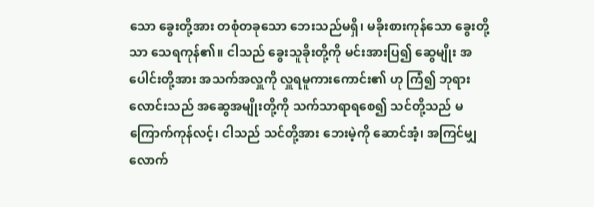သော ခွေးတို့အား တစုံတခုသော ဘေးသည်မရှိ၊ မခိုးစားကုန်သော ခွေးတို့သာ သေရကုန်၏။ ငါသည် ခွေးသူခိုးတို့ကို မင်းအားပြ၍ ဆွေမျိုး အပေါင်းတို့အား အသက်အလှူကို လှူရမူကားကောင်း၏ ဟု ကြံ၍ ဘုရားလောင်းသည် အဆွေအမျိုးတို့ကို သက်သာရာရစေ၍ သင်တို့သည် မကြောက်ကုန်လင့်၊ ငါသည် သင်တို့အား ဘေးမဲ့ကို ဆောင်အံ့၊ အကြင်မျှလောက်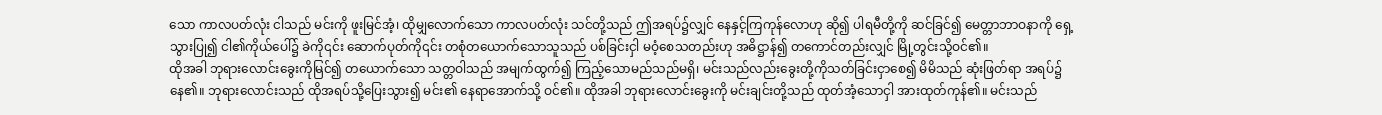သော ကာလပတ်လုံး ငါသည် မင်းကို ဖူးမြင်အံ့၊ ထိုမျှလောက်သော ကာလပတ်လုံး သင်တို့သည် ဤအရပ်၌လျှင် နေနှင့်ကြကုန်လောဟု ဆို၍ ပါရမီတို့ကို ဆင်ခြင်၍ မေတ္တာဘာဝနာကို ရှေ့သွားပြု၍ ငါ၏ကိုယ်ပေါ်၌ ခဲကို၎င်း ဆောက်ပုတ်ကို၎င်း တစုံတယောက်သောသူသည် ပစ်ခြင်းငှါ မဝံ့စေသတည်းဟု အဓိဋ္ဌာန်၍ တကောင်တည်းလျှင် မြို့တွင်းသို့ဝင်၏။
ထိုအခါ ဘုရားလောင်းခွေးကိုမြင်၍ တယောက်သော သတ္တဝါသည် အမျက်ထွက်၍ ကြည့်သောမည်သည်မရှိ၊ မင်းသည်လည်းခွေးတို့ကိုသတ်ခြင်းငှာစေ၍ မိမိသည် ဆုံးဖြတ်ရာ အရပ်၌ နေ၏။ ဘုရားလောင်းသည် ထိုအရပ်သို့ပြေးသွား၍ မင်း၏ နေရာအောက်သို့ ဝင်၏။ ထိုအခါ ဘုရားလောင်းခွေးကို မင်းချင်းတို့သည် ထုတ်အံ့သောငှါ အားထုတ်ကုန်၏။ မင်းသည်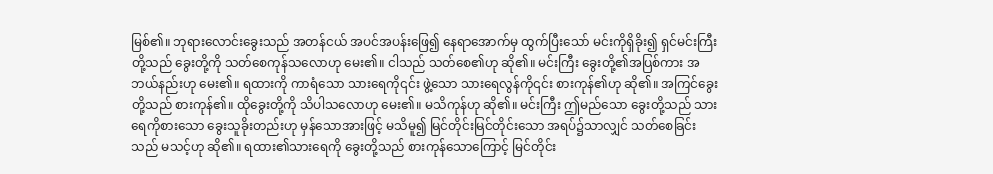မြစ်၏။ ဘုရားလောင်းခွေးသည် အတန်ငယ် အပင်အပန်းဖြေ၍ နေရာအောက်မှ ထွက်ပြီးသော် မင်းကိုရှိခိုး၍ ရှင်မင်းကြီးတို့သည် ခွေးတို့ကို သတ်စေကုန်သလောဟု မေး၏။ ငါသည် သတ်စေ၏ဟု ဆို၏။ မင်းကြီး ခွေးတို့၏အပြစ်ကား အဘယ်နည်းဟု မေး၏။ ရထားကို ကာရံသော သားရေကို၎င်း ဖွဲ့သော သားရေလွန်ကို၎င်း စားကုန်၏ဟု ဆို၏။ အကြင်ခွေးတို့သည် စားကုန်၏။ ထိုခွေးတို့ကို သိပါသလောဟု မေး၏။ မသိကုန်ဟု ဆို၏။ မင်းကြီး ဤမည်သော ခွေးတို့သည် သားရေကိုစားသော ခွေးသူခိုးတည်းဟု မှန်သောအားဖြင့် မသိမူ၍ မြင်တိုင်းမြင်တိုင်းသော အရပ်၌သာလျှင် သတ်စေခြင်းသည် မသင့်ဟု ဆို၏။ ရထား၏သားရေကို ခွေးတို့သည် စားကုန်သောကြောင့် မြင်တိုင်း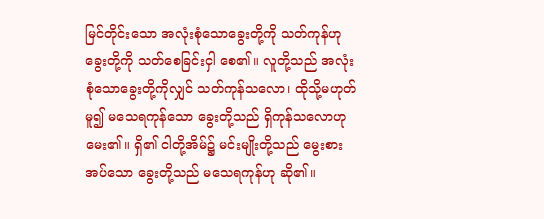မြင်တိုင်းသော အလုံးစုံသောခွေးတို့ကို သတ်ကုန်ဟု ခွေးတို့ကို သတ်စေခြင်းငှါ စေ၏။ လူတို့သည် အလုံးစုံသောခွေးတို့ကိုလျှင် သတ်ကုန်သလော၊ ထိုသို့မဟုတ်မူ၍ မသေရကုန်သော ခွေးတို့သည် ရှိကုန်သလောဟု မေး၏။ ရှိ၏ ငါတို့အိမ်၌ မင်းမျိုးတို့သည် မွေးစားအပ်သော ခွေးတို့သည် မသေရကုန်ဟု ဆို၏။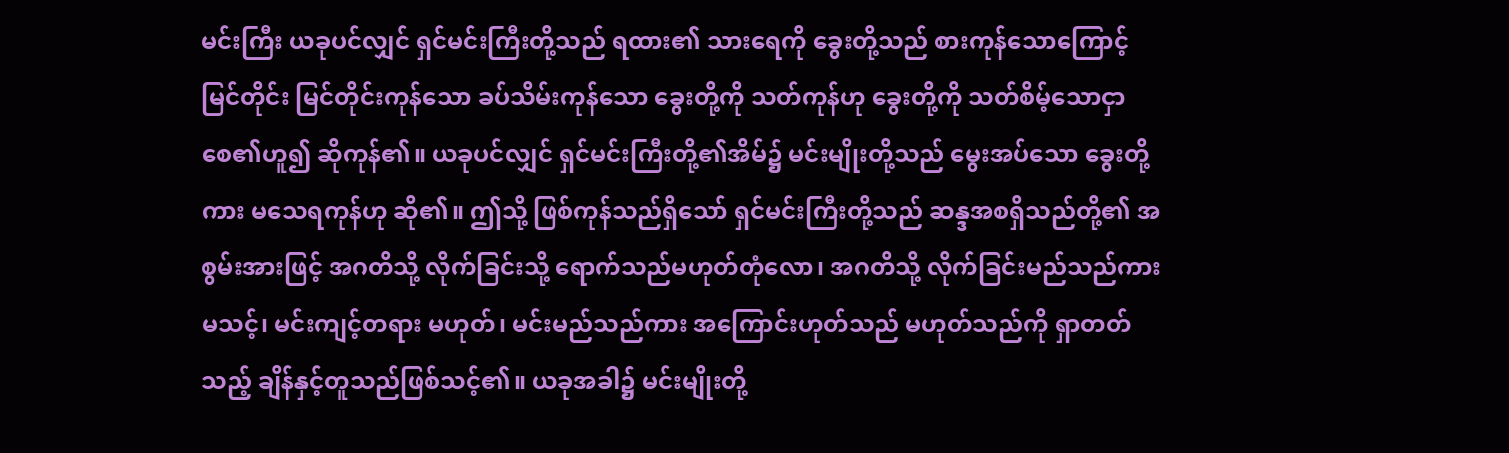မင်းကြီး ယခုပင်လျှင် ရှင်မင်းကြီးတို့သည် ရထား၏ သားရေကို ခွေးတို့သည် စားကုန်သောကြောင့် မြင်တိုင်း မြင်တိုင်းကုန်သော ခပ်သိမ်းကုန်သော ခွေးတို့ကို သတ်ကုန်ဟု ခွေးတို့ကို သတ်စိမ့်သောငှာ စေ၏ဟူ၍ ဆိုကုန်၏။ ယခုပင်လျှင် ရှင်မင်းကြီးတို့၏အိမ်၌ မင်းမျိုးတို့သည် မွေးအပ်သော ခွေးတို့ကား မသေရကုန်ဟု ဆို၏။ ဤသို့ ဖြစ်ကုန်သည်ရှိသော် ရှင်မင်းကြီးတို့သည် ဆန္ဒအစရှိသည်တို့၏ အစွမ်းအားဖြင့် အဂတိသို့ လိုက်ခြင်းသို့ ရောက်သည်မဟုတ်တုံလော၊ အဂတိသို့ လိုက်ခြင်းမည်သည်ကား မသင့်၊ မင်းကျင့်တရား မဟုတ်၊ မင်းမည်သည်ကား အကြောင်းဟုတ်သည် မဟုတ်သည်ကို ရှာတတ်သည့် ချိန်နှင့်တူသည်ဖြစ်သင့်၏။ ယခုအခါ၌ မင်းမျိုးတို့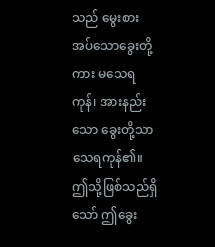သည် မွေးစားအပ်သောခွေးတို့ကား မသေရကုန်၊ အားနည်းသော ခွေးတို့သာ သေရကုန်၏။ ဤသို့ဖြစ်သည်ရှိသော် ဤခွေး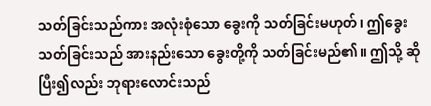သတ်ခြင်းသည်ကား အလုံးစုံသော ခွေးကို သတ်ခြင်းမဟုတ်၊ ဤခွေးသတ်ခြင်းသည် အားနည်းသော ခွေးတို့ကို သတ်ခြင်းမည်၏။ ဤသို့ ဆိုပြီး၍လည်း ဘုရားလောင်းသည်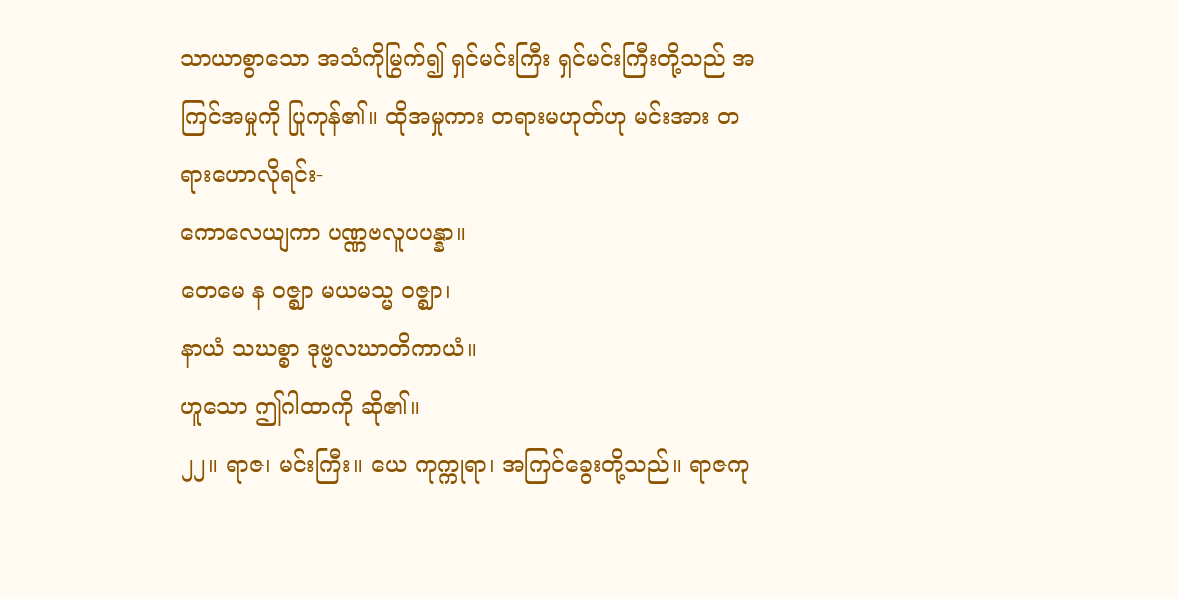သာယာစွာသော အသံကိုမြွက်၍ ရှင်မင်းကြီး ရှင်မင်းကြီးတို့သည် အကြင်အမှုကို ပြုကုန်၏။ ထိုအမှုကား တရားမဟုတ်ဟု မင်းအား တရားဟောလိုရင်း-
ကောလေယျကာ ပဏ္ဏဗလူပပန္နာ။
တေမေ န ဝဇ္ဈာ မယမသ္မ ဝဇ္ဈာ၊
နာယံ သဃစ္စာ ဒုဗ္ဗလဃာတိကာယံ။
ဟူသော ဤဂါထာကို ဆို၏။
၂၂။ ရာဇ၊ မင်းကြီး။ ယေ ကုက္ကုရာ၊ အကြင်ခွေးတို့သည်။ ရာဇကု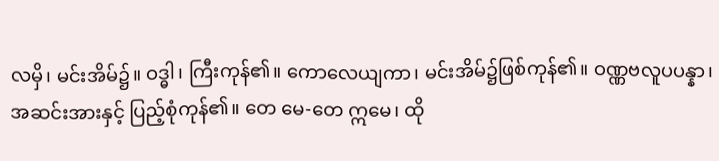လမှိ၊ မင်းအိမ်၌။ ဝဒ္ဓါ၊ ကြီးကုန်၏။ ကောလေယျကာ၊ မင်းအိမ်၌ဖြစ်ကုန်၏။ ဝဏ္ဏဗလူပပန္နာ၊ အဆင်းအားနှင့် ပြည့်စုံကုန်၏။ တေ မေ-တေ ဣမေ၊ ထို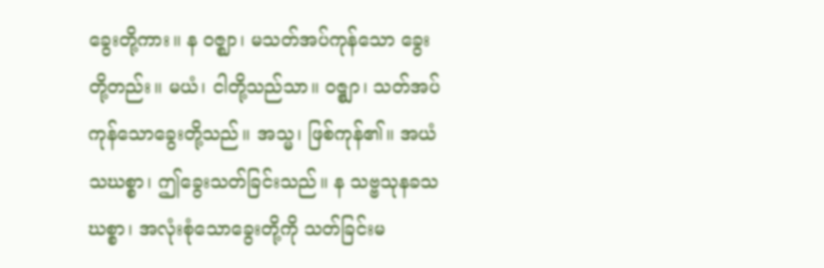ခွေးတို့ကား။ န ဝဇ္ဈာ၊ မသတ်အပ်ကုန်သော ခွေးတို့တည်း။ မယံ၊ ငါတို့သည်သာ။ ဝဇ္စျာ၊ သတ်အပ်ကုန်သောခွေးတို့သည်။ အသ္မ၊ ဖြစ်ကုန်၏။ အယံ သဃစ္စာ၊ ဤခွေးသတ်ခြင်းသည်။ န သဗ္ဗသုနခသဃစ္စာ၊ အလုံးစုံသောခွေးတို့ကို သတ်ခြင်းမ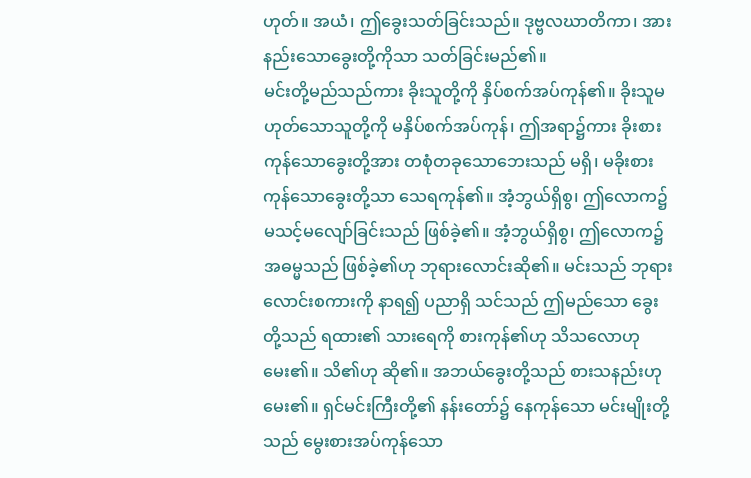ဟုတ်။ အယံ၊ ဤခွေးသတ်ခြင်းသည်။ ဒုဗ္ဗလဃာတိကာ၊ အားနည်းသောခွေးတို့ကိုသာ သတ်ခြင်းမည်၏။
မင်းတို့မည်သည်ကား ခိုးသူတို့ကို နှိပ်စက်အပ်ကုန်၏။ ခိုးသူမဟုတ်သောသူတို့ကို မနှိပ်စက်အပ်ကုန်၊ ဤအရာ၌ကား ခိုးစားကုန်သောခွေးတို့အား တစုံတခုသောဘေးသည် မရှိ၊ မခိုးစားကုန်သောခွေးတို့သာ သေရကုန်၏။ အံ့ဘွယ်ရှိစွ၊ ဤလောက၌ မသင့်မလျော်ခြင်းသည် ဖြစ်ခဲ့၏။ အံ့ဘွယ်ရှိစွ၊ ဤလောက၌ အဓမ္မသည် ဖြစ်ခဲ့၏ဟု ဘုရားလောင်းဆို၏။ မင်းသည် ဘုရားလောင်းစကားကို နာရ၍ ပညာရှိ သင်သည် ဤမည်သော ခွေးတို့သည် ရထား၏ သားရေကို စားကုန်၏ဟု သိသလောဟု မေး၏။ သိ၏ဟု ဆို၏။ အဘယ်ခွေးတို့သည် စားသနည်းဟု မေး၏။ ရှင်မင်းကြီးတို့၏ နန်းတော်၌ နေကုန်သော မင်းမျိုးတို့သည် မွေးစားအပ်ကုန်သော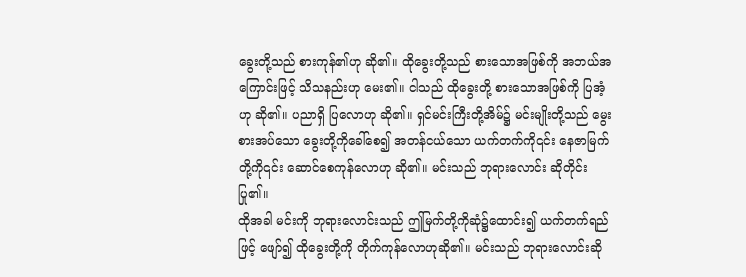ခွေးတို့သည် စားကုန်၏ဟု ဆို၏။ ထိုခွေးတို့သည် စားသောအဖြစ်ကို အဘယ်အကြောင်းဖြင့် သိသနည်းဟု မေး၏။ ငါသည် ထိုခွေးတို့ စားသောအဖြစ်ကို ပြအံ့ဟု ဆို၏။ ပညာရှိ ပြလောဟု ဆို၏။ ရှင်မင်းကြီးတို့အိမ်၌ မင်းမျိုးတို့သည် မွေးစားအပ်သော ခွေးတို့ကိုခေါ်စေ၍ အတန်ငယ်သော ယက်တက်ကို၎င်း နေဇာမြက်တို့ကို၎င်း ဆောင်စေကုန်လောဟု ဆို၏။ မင်းသည် ဘုရားလောင်း ဆိုတိုင်း ပြု၏။
ထိုအခါ မင်းကို ဘုရားလောင်းသည် ဤမြက်တို့ကိုဆုံ၌ထောင်း၍ ယက်တက်ရည်ဖြင့် ဖျော်၍ ထိုခွေးတို့ကို တိုက်ကုန်လောဟုဆို၏။ မင်းသည် ဘုရားလောင်းဆို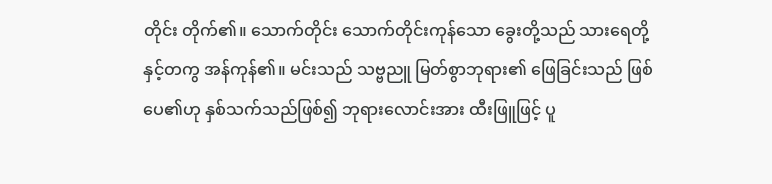တိုင်း တိုက်၏။ သောက်တိုင်း သောက်တိုင်းကုန်သော ခွေးတို့သည် သားရေတို့နှင့်တကွ အန်ကုန်၏။ မင်းသည် သဗ္ဗညူ မြတ်စွာဘုရား၏ ဖြေခြင်းသည် ဖြစ်ပေ၏ဟု နှစ်သက်သည်ဖြစ်၍ ဘုရားလောင်းအား ထီးဖြူဖြင့် ပူ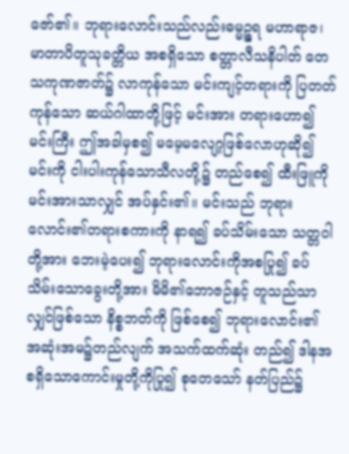ဇော်၏။ ဘုရားလောင်းသည်လည်းဓမ္မဉ္စရ မဟာရာဇ၊ မာတာပိတူသုခတ္တိယ အစရှိသော စတ္တာလီသနိပါတ် တေသကုဏဇာတ်၌ လာကုန်သော မင်းကျင့်တရားကို ပြတတ်ကုန်သော ဆယ်ဂါထာတို့ဖြင့် မင်းအား တရားဟော၍ မင်းကြီး ဤအခါမှစ၍ မမေ့မလျော့ဖြစ်လောဟုဆို၍ မင်းကို ငါးပါးကုန်သောသီလတို့၌ တည်စေ၍ ထီးဖြူကို မင်းအားသာလျှင် အပ်နှင်း၏။ မင်းသည် ဘုရားလောင်း၏တရားစကားကို နာရ၍ ခပ်သိမ်းသော သတ္တဝါတို့အား ဘေးမဲ့ပေး၍ ဘုရားလောင်းကိုအစပြု၍ ခပ်သိမ်းသောခွေးတို့အား မိမိ၏ဘောဇဉ်နှင့် တူသည်သာလျှင်ဖြစ်သော နိစ္စဘတ်ကို ဖြစ်စေ၍ ဘုရားလောင်း၏ အဆုံးအမ၌တည်လျက် အသက်ထက်ဆုံး တည်၍ ဒါနအစရှိသောကောင်းမှုတို့ကိုပြု၍ စုတေသော် နတ်ပြည်၌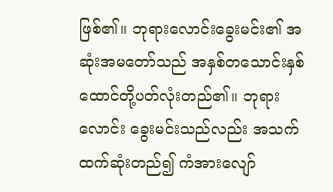ဖြစ်၏။ ဘုရားလောင်းခွေးမင်း၏ အဆုံးအမတော်သည် အနှစ်တသောင်းနှစ်ထောင်တို့ပတ်လုံးတည်၏။ ဘုရားလောင်း ခွေးမင်းသည်လည်း အသက်ထက်ဆုံးတည်၍ ကံအားလျော်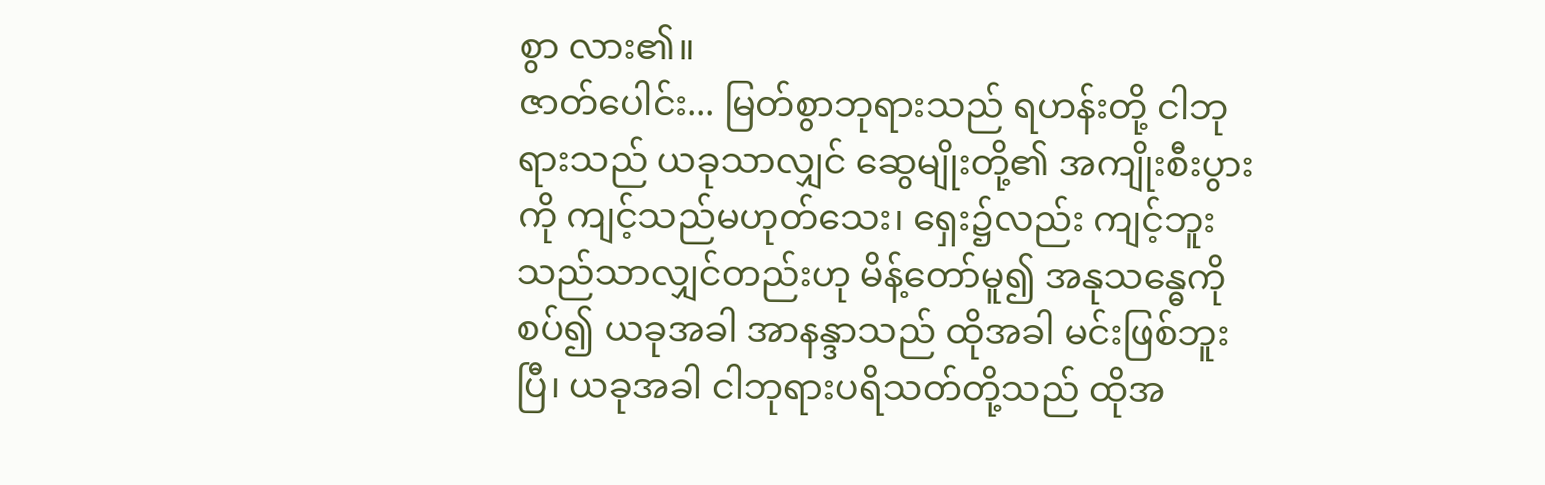စွာ လား၏။
ဇာတ်ပေါင်း... မြတ်စွာဘုရားသည် ရဟန်းတို့ ငါဘုရားသည် ယခုသာလျှင် ဆွေမျိုးတို့၏ အကျိုးစီးပွားကို ကျင့်သည်မဟုတ်သေး၊ ရှေး၌လည်း ကျင့်ဘူးသည်သာလျှင်တည်းဟု မိန့်တော်မူ၍ အနုသန္ဓေကိုစပ်၍ ယခုအခါ အာနန္ဒာသည် ထိုအခါ မင်းဖြစ်ဘူးပြီ၊ ယခုအခါ ငါဘုရားပရိသတ်တို့သည် ထိုအ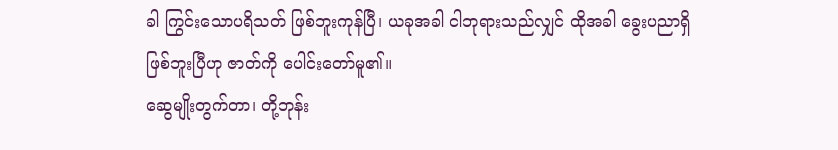ခါ ကြွင်းသောပရိသတ် ဖြစ်ဘူးကုန်ပြီ၊ ယခုအခါ ငါဘုရားသည်လျှင် ထိုအခါ ခွေးပညာရှိ ဖြစ်ဘူးပြီဟု ဇာတ်ကို ပေါင်းတော်မူ၏။
ဆွေမျိုးတွက်တာ၊ တို့ဘုန်း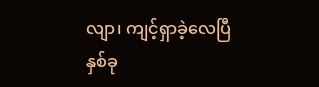လျာ၊ ကျင့်ရှာခဲ့လေပြီ
နှစ်ခု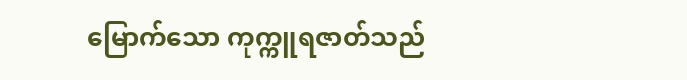မြောက်သော ကုက္ကူရဇာတ်သည်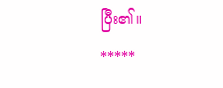ပြီး၏။
*****